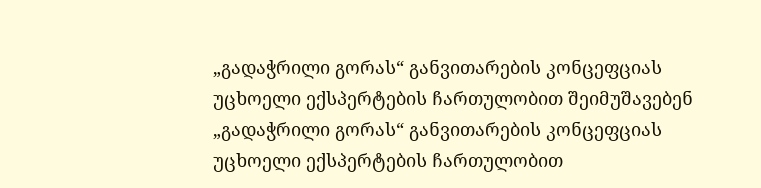„გადაჭრილი გორას“ განვითარების კონცეფციას უცხოელი ექსპერტების ჩართულობით შეიმუშავებენ
„გადაჭრილი გორას“ განვითარების კონცეფციას უცხოელი ექსპერტების ჩართულობით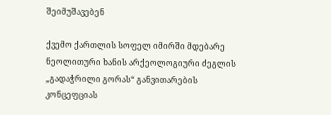შეიმუშავებენ

ქვემო ქართლის სოფელ იმირში მდებარე ნეოლითური ხანის არქეოლოგიური ძეგლის „გადაჭრილი გორას“ განვითარების კონცეფციას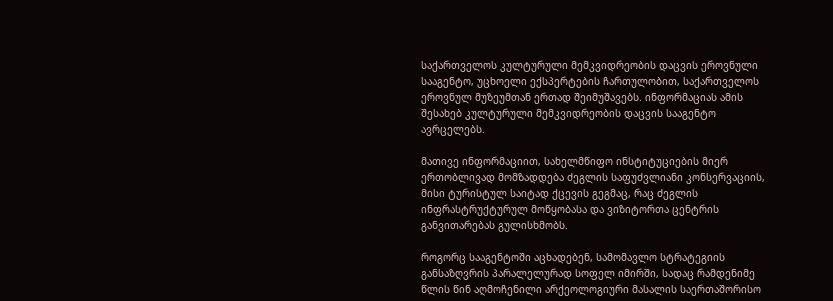საქართველოს კულტურული მემკვიდრეობის დაცვის ეროვნული სააგენტო, უცხოელი ექსპერტების ჩართულობით, საქართველოს ეროვნულ მუზეუმთან ერთად შეიმუშავებს. ინფორმაციას ამის შესახებ კულტურული მემკვიდრეობის დაცვის სააგენტო ავრცელებს.

მათივე ინფორმაციით, სახელმწიფო ინსტიტუციების მიერ ერთობლივად მომზადდება ძეგლის საფუძვლიანი კონსერვაციის, მისი ტურისტულ საიტად ქცევის გეგმაც, რაც ძეგლის ინფრასტრუქტურულ მოწყობასა და ვიზიტორთა ცენტრის განვითარებას გულისხმობს.

როგორც სააგენტოში აცხადებენ, სამომავლო სტრატეგიის განსაზღვრის პარალელურად სოფელ იმირში, სადაც რამდენიმე წლის წინ აღმოჩენილი არქეოლოგიური მასალის საერთაშორისო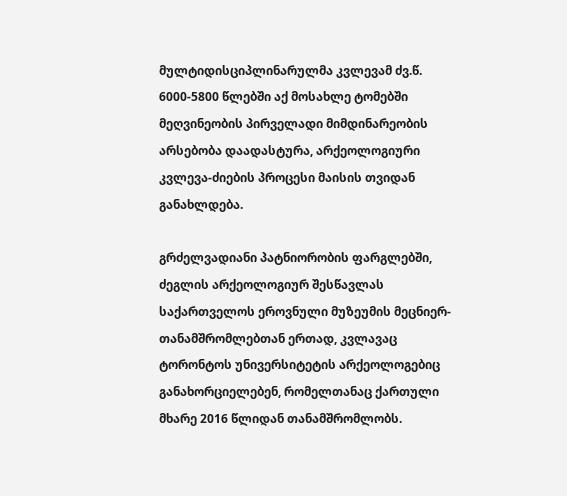მულტიდისციპლინარულმა კვლევამ ძვ.წ. 6000-5800 წლებში აქ მოსახლე ტომებში მეღვინეობის პირველადი მიმდინარეობის არსებობა დაადასტურა, არქეოლოგიური კვლევა-ძიების პროცესი მაისის თვიდან განახლდება.

გრძელვადიანი პატნიორობის ფარგლებში, ძეგლის არქეოლოგიურ შესწავლას
საქართველოს ეროვნული მუზეუმის მეცნიერ-თანამშრომლებთან ერთად, კვლავაც ტორონტოს უნივერსიტეტის არქეოლოგებიც განახორციელებენ, რომელთანაც ქართული მხარე 2016 წლიდან თანამშრომლობს.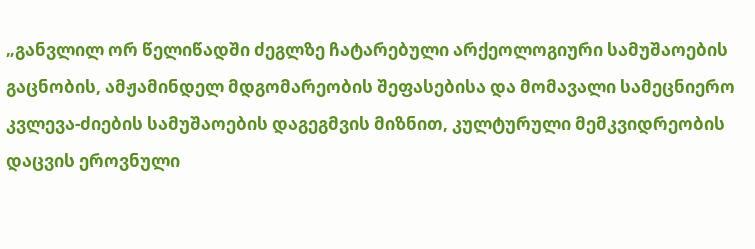„განვლილ ორ წელიწადში ძეგლზე ჩატარებული არქეოლოგიური სამუშაოების გაცნობის, ამჟამინდელ მდგომარეობის შეფასებისა და მომავალი სამეცნიერო კვლევა-ძიების სამუშაოების დაგეგმვის მიზნით, კულტურული მემკვიდრეობის დაცვის ეროვნული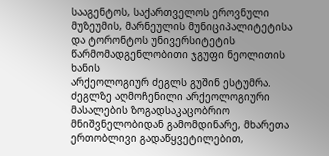სააგენტოს, საქართველოს ეროვნული მუზეუმის, მარნეულის მუნიციპალიტეტისა და ტორონტოს უნივერსიტეტის წარმომადგენლობითი ჯგუფი ნეოლითის ხანის
არქეოლოგიურ ძეგლს გუშინ ესტუმრა. ძეგლზე აღმოჩენილი არქეოლოგიური მასალების ზოგადსაკაცობრიო მნიშვნელობიდან გამომდინარე, მხარეთა ერთობლივი გადაწყვეტილებით,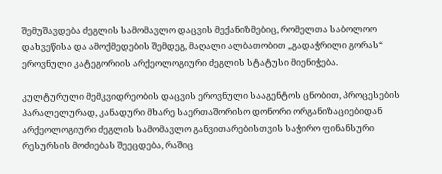შემუშავდება ძეგლის სამომავლო დაცვის მექანიზმებიც, რომელთა საბოლოო დახვეწისა და ამოქმედების შემდეგ, მაღალი ალბათობით „გადაჭრილი გორას“ ეროვნული კატეგორიის არქეოლოგიური ძეგლის სტატუსი მიენიჭება.

კულტურული მემკვიდრეობის დაცვის ეროვნული სააგენტოს ცნობით, პროცესების პარალელურად, კანადური მხარე საერთაშორისო დონორი ორგანიზაციებიდან არქეოლოგიური ძეგლის სამომავლო განვითარებისთვის საჭირო ფინანსური რესურსის მოძიებას შეეცდება, რაშიც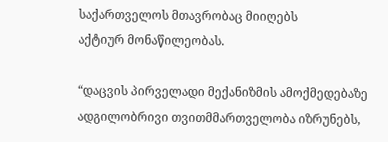საქართველოს მთავრობაც მიიღებს
აქტიურ მონაწილეობას.

“დაცვის პირველადი მექანიზმის ამოქმედებაზე ადგილობრივი თვითმმართველობა იზრუნებს,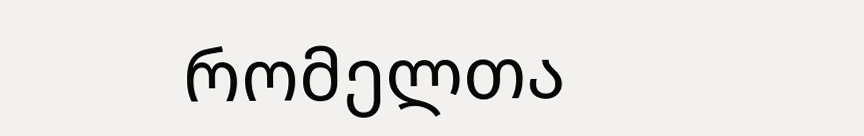რომელთა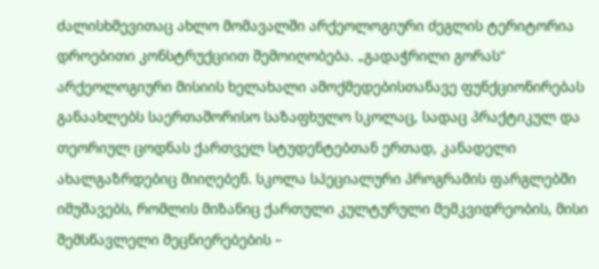ძალისხმევითაც ახლო მომავალში არქეოლოგიური ძეგლის ტერიტორია დროებითი კონსტრუქციით შემოიღობება. „გადაჭრილი გორას“ არქეოლოგიური მისიის ხელახალი ამოქმედებისთანავე ფუნქციონირებას განაახლებს საერთაშორისო საზაფხულო სკოლაც, სადაც პრაქტიკულ და თეორიულ ცოდნას ქართველ სტუდენტებთან ერთად, კანადელი ახალგაზრდებიც მიიღებენ. სკოლა სპეციალური პროგრამის ფარგლებში იმუშავებს, რომლის მიზანიც ქართული კულტურული მემკვიდრეობის, მისი შემსწავლელი მეცნიერებების –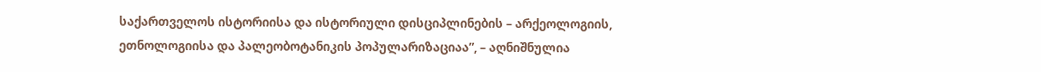საქართველოს ისტორიისა და ისტორიული დისციპლინების – არქეოლოგიის, ეთნოლოგიისა და პალეობოტანიკის პოპულარიზაციაა”, – აღნიშნულია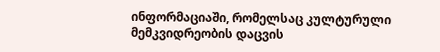ინფორმაციაში, რომელსაც კულტურული მემკვიდრეობის დაცვის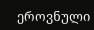ეროვნული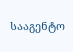სააგენტო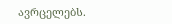ავრცელებს.